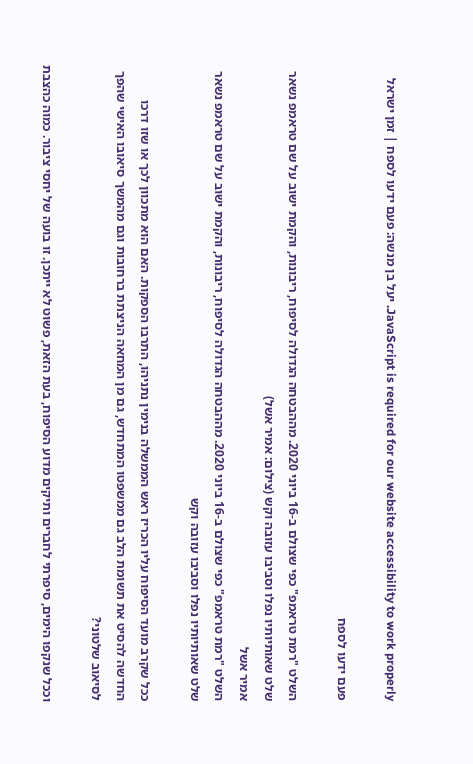JavaScript is required for our website accessibility to work properly. יעל בן מנשה: פעם ידעו לספח | זמן ישראל

פעם ידעו לספח

השלט "רמת טראמפ" כפי שצולם ב-16 ביוני 2020. מההבטחה הגדולה לסיפוח, ריבונות, והקמת ישוב על שם טראמפ נשאר שלט שאותיותיו נפלו וסביבו עזובה וקש (צילום: אמיר אשל)
אמיר אשל
השלט "רמת טראמפ" כפי שצולם ב-16 ביוני 2020. מההבטחה הגדולה לסיפוח, ריבונות, והקמת ישוב על שם טראמפ נשאר שלט שאותיותיו נפלו וסביבו עזובה וקש

ככל שקרב מועד הסיפוח עליו הכריז ראש הממשלה בנימין נתניהו, התרבו הספקות. האם הוא מתכוון לכך או שזו דרכו החדשה להסיט את תשומת הלב גם ממשפטו המתחדש, גם מן המחאה הניצתת ברחובות וגם מהמשך סיאובו האישי שהפך לסיאוב שלטוני?

וככל שנקפו הימים, סיפרתי לחברים ותיקים מדוע הסיפוח, בעת הזאת, פשוט לא ייתכן. זו בועה של יחסי ציבור. כמוה כהצבת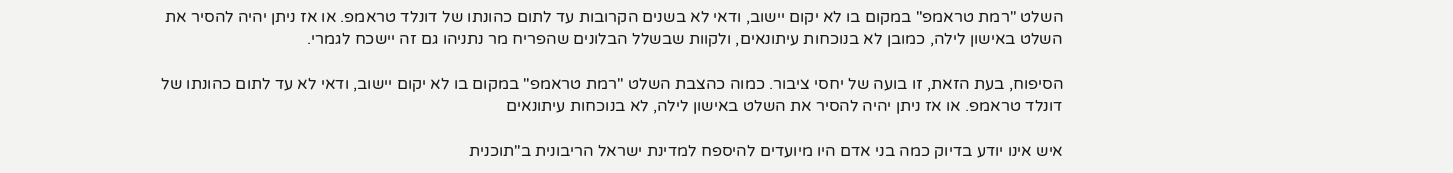השלט "רמת טראמפ" במקום בו לא יקום יישוב, ודאי לא בשנים הקרובות עד לתום כהונתו של דונלד טראמפ. או אז ניתן יהיה להסיר את השלט באישון לילה, כמובן לא בנוכחות עיתונאים, ולקוות שבשלל הבלונים שהפריח מר נתניהו גם זה יישכח לגמרי.

הסיפוח, בעת הזאת, זו בועה של יחסי ציבור. כמוה כהצבת השלט "רמת טראמפ" במקום בו לא יקום יישוב, ודאי לא עד לתום כהונתו של דונלד טראמפ. או אז ניתן יהיה להסיר את השלט באישון לילה, לא בנוכחות עיתונאים

איש אינו יודע בדיוק כמה בני אדם היו מיועדים להיספח למדינת ישראל הריבונית ב"תוכנית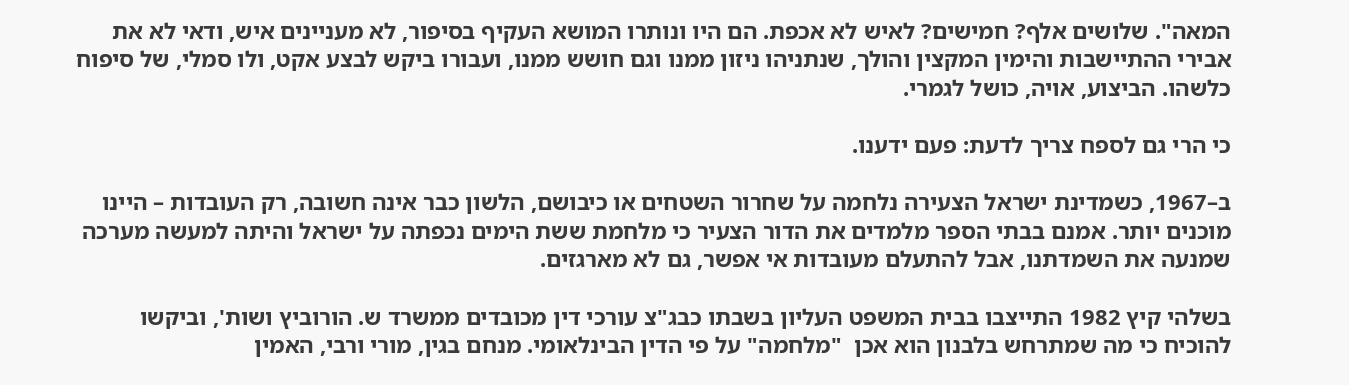המאה". שלושים אלף? חמישים? לאיש לא אכפת. הם היו ונותרו המושא העקיף בסיפור, לא מעניינים איש, ודאי לא את אבירי ההתיישבות והימין המקצין והולך, שנתניהו ניזון ממנו וגם חושש ממנו, ועבורו ביקש לבצע אקט, ולו סמלי, של סיפוח כלשהו. הביצוע, אויה, כושל לגמרי.

כי הרי גם לספח צריך לדעת: פעם ידענו.

ב–1967, כשמדינת ישראל הצעירה נלחמה על שחרור השטחים או כיבושם, הלשון כבר אינה חשובה, רק העובדות – היינו מוכנים יותר. אמנם בבתי הספר מלמדים את הדור הצעיר כי מלחמת ששת הימים נכפתה על ישראל והיתה למעשה מערכה שמנעה את השמדתנו, אבל להתעלם מעובדות אי אפשר, גם לא מארגזים.

בשלהי קיץ 1982 התייצבו בבית המשפט העליון בשבתו כבג"צ עורכי דין מכובדים ממשרד ש. הורוביץ ושות', וביקשו להוכיח כי מה שמתרחש בלבנון הוא אכן  "מלחמה" על פי הדין הבינלאומי. מנחם בגין, מורי ורבי, האמין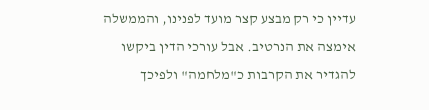עדיין כי רק מבצע קצר מועד לפנינו, והממשלה אימצה את הנרטיב. אבל עורכי הדין ביקשו להגדיר את הקרבות כ"מלחמה" ולפיכך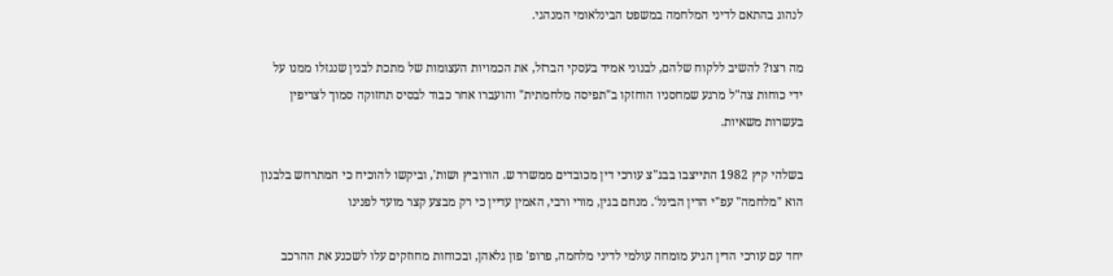לנהוג בהתאם לדיני המלחמה במשפט הבינלאומי המנהגי.

מה רצו? להשיב ללקוח שלהם, לבנוני אמיד בעסקי הברזל, את הכמויות העצומות של מתכת לבנין שנגזלו ממנו על ידי כוחות צה"ל מרגע שמחסניו הוחזקו ב"תפיסה מלחמתית" והועברו אחר כבוד לבסיס תחזוקה סמוך לצריפין בעשרות משאיות.

בשלהי קיץ 1982 התייצבו בבג"צ עורכי דין מכובדים ממשרד ש. הורוביץ ושות', וביקשו להוכיח כי המתרחש בלבנון הוא "מלחמה" עפ"י הדין הבינל'. מנחם בגין, מורי ורבי, האמין עדיין כי רק מבצע קצר מועד לפנינו

יחד עם עורכי הדין הגיע מומחה עולמי לדיני מלחמה, פרופ' פון גלאהן, ובכוחות מחוזקים עלו לשכנע את ההרכב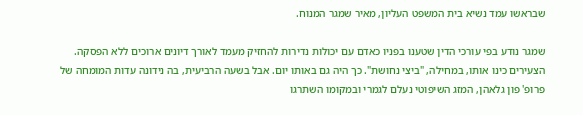שבראשו עמד נשיא בית המשפט העליון, מאיר שמגר המנוח.

שמגר נודע בפי עורכי הדין שטענו בפניו כאדם עם יכולות נדירות להחזיק מעמד לאורך דיונים ארוכים ללא הפסקה. הצעירים כינו אותו, במחילה, "ביצי נחושת". כך היה גם באותו יום. אבל בשעה הרביעית, בה נידונה עדות המומחה של פרופ' פון גלאהן, המזג השיפוטי נעלם לגמרי ובמקומו השתרגו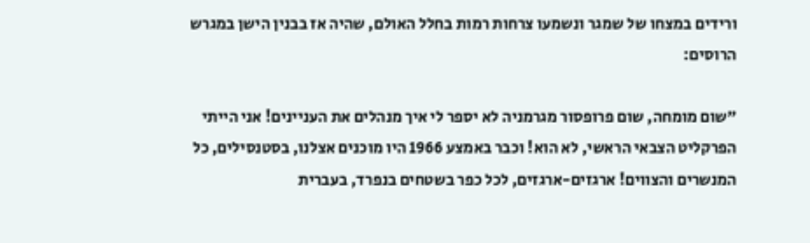ורידים במצחו של שמגר ונשמעו צרחות רמות בחלל האולם, שהיה אז בבנין הישן במגרש הרוסים:

"שום מומחה, שום פרופסור מגרמניה לא יספר לי איך מנהלים את העניינים! אני הייתי הפרקליט הצבאי הראשי, לא הוא! וכבר באמצע 1966 היו מוכנים אצלנו, בסטנסילים, כל המנשרים והצווים! ארגזים-ארגזים, לכל כפר בשטחים בנפרד, בעברית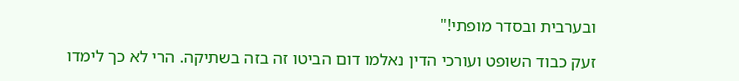ובערבית ובסדר מופתי!"

זעק כבוד השופט ועורכי הדין נאלמו דום הביטו זה בזה בשתיקה. הרי לא כך לימדו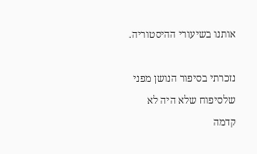אותנו בשיעורי ההיסטוריה.

נזכרתי בסיפור הנושן מפני שלסיפוח שלא היה לא קדמה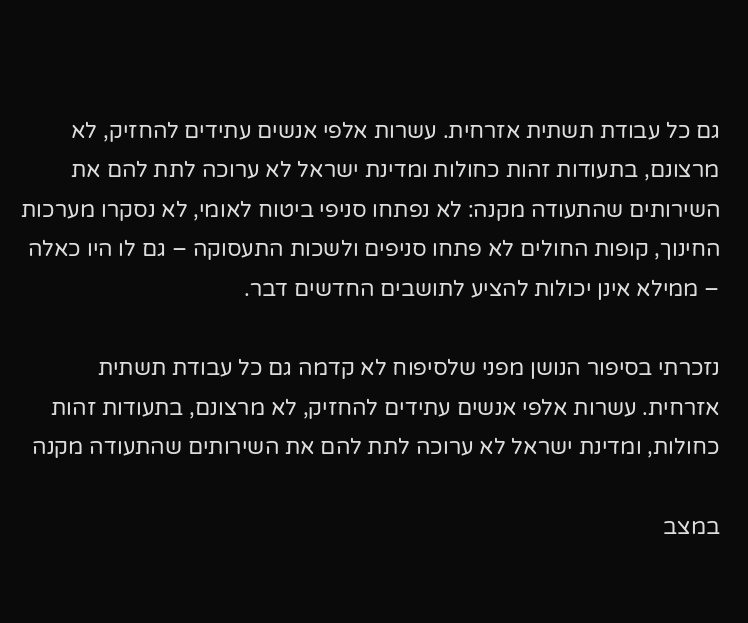גם כל עבודת תשתית אזרחית. עשרות אלפי אנשים עתידים להחזיק, לא מרצונם, בתעודות זהות כחולות ומדינת ישראל לא ערוכה לתת להם את השירותים שהתעודה מקנה: לא נפתחו סניפי ביטוח לאומי, לא נסקרו מערכות החינוך, קופות החולים לא פתחו סניפים ולשכות התעסוקה – גם לו היו כאלה – ממילא אינן יכולות להציע לתושבים החדשים דבר.

נזכרתי בסיפור הנושן מפני שלסיפוח לא קדמה גם כל עבודת תשתית אזרחית. עשרות אלפי אנשים עתידים להחזיק, לא מרצונם, בתעודות זהות כחולות, ומדינת ישראל לא ערוכה לתת להם את השירותים שהתעודה מקנה

במצב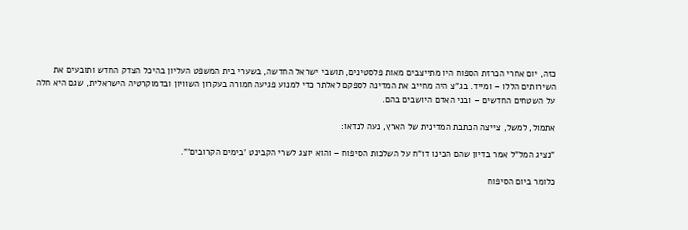כזה, יום אחרי הכרזת הספוח היו מתייצבים מאות פלסטינים, תושבי ישראל החדשה, בשערי בית המשפט העליון בהיכל הצדק החדש ותובעים את השירותים הללו – ומייד. בג"צ היה מחייב את המדינה לספקם לאלתר כדי למנוע פגיעה חמורה בעקרון השוויון ובדמוקרטיה הישראלית, שגם היא חלה על השטחים החדשים – ובני האדם היושבים בהם.

אתמול, למשל, צייצה הכתבת המדינית של הארץ, נעה לנדאו:

"נציג המל"ל אמר בדיון שהם הכינו דו"ח על השלכות הסיפוח – והוא יוצג לשרי הקבינט 'בימים הקרובים'".

כלומר ביום הסיפוח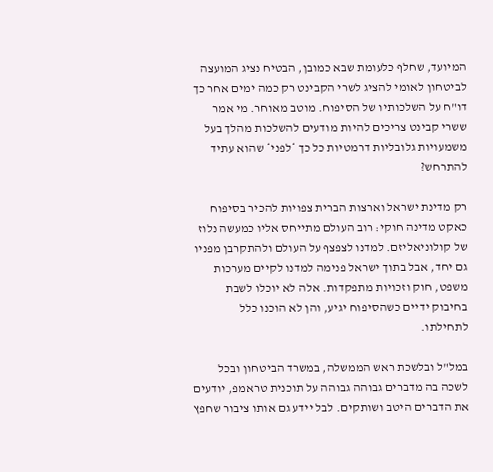המיועד, שחלף כלעומת שבא כמובן, הבטיח נציג המועצה לביטחון לאומי להציג לשרי הקבינט רק כמה ימים אחר כך דו"ח על השלכותיו של הסיפוח. מוטב מאוחר. מי אמר ששרי קבינט צריכים להיות מודעים להשלכות מהלך בעל משמעויות גלובליות דרמטיות כל כך *לפני* שהוא עתיד להתרחש?

רק מדינת ישראל וארצות הברית צפויות להכיר בסיפוח כאקט מדינה חוקי: רוב העולם מתייחס אליו כמעשה נלוז של קולוניאליזם. למדנו לצפצף על העולם ולהתקרבן מפניו גם יחד, אבל בתוך ישראל פנימה למדנו לקיים מערכות משפט, חוק וזכויות מתפקדות. אלה לא יוכלו לשבת בחיבוק ידיים כשהסיפוח יגיע, והן לא הוכנו כלל לתחילתו.

במל"ל ובלשכת ראש הממשלה, במשרד הביטחון ובכל לשכה בה מדברים גבוהה גבוהה על תוכנית טראמפ, יודעים את הדברים היטב ושותקים. לבל יידע גם אותו ציבור שחפץ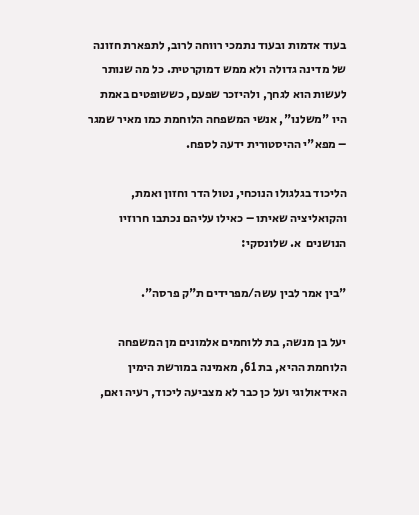בעוד אדמות ובעוד נתמכי רווחה לרוב, לתפארת חזונה של מדינה גדולה ולא ממש דמוקרטית. כל מה שנותר לעשות הוא לגחך, ולהיזכר שפעם, כששופטים באמת היו "משלנו", אנשי המשפחה הלוחמת כמו מאיר שמגר – מפא"י ההיסטורית ידעה לספח.

הליכוד בגלגולו הנוכחי, נטול הדר וחזון ואמת, והקואליציה שאיתו – כאילו עליהם נכתבו חרוזיו הנושנים  א. שלונסקי:

"בין אמר לבין עשה/מפרידים ת"ק פרסה".

יעל בן מנשה, בת ללוחמים אלמונים מן המשפחה הלוחמת ההיא, בת 61, מאמינה במורשת הימין האידאולוגי ועל כן כבר לא מצביעה ליכוד, רעיה ואם,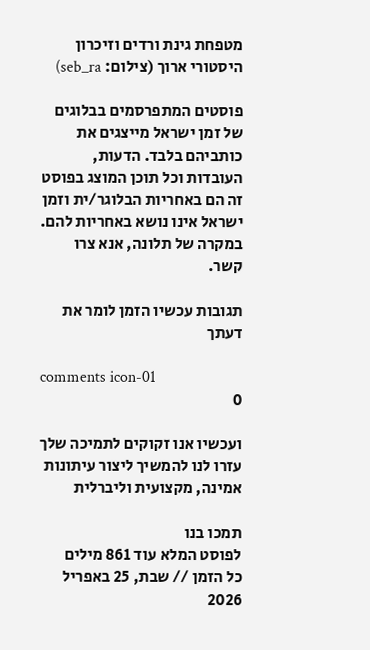מטפחת גינת ורדים וזיכרון היסטורי ארוך (צילום: seb_ra)

פוסטים המתפרסמים בבלוגים של זמן ישראל מייצגים את כותביהם בלבד. הדעות, העובדות וכל תוכן המוצג בפוסט זה הם באחריות הבלוגר/ית וזמן ישראל אינו נושא באחריות להם. במקרה של תלונה, אנא צרו קשר.

תגובות עכשיו הזמן לומר את דעתך

comments icon-01
0

ועכשיו אנו זקוקים לתמיכה שלך עזרו לנו להמשיך ליצור עיתונות אמינה, מקצועית וליברלית

תמכו בנו
לפוסט המלא עוד 861 מילים
כל הזמן // שבת, 25 באפריל 2026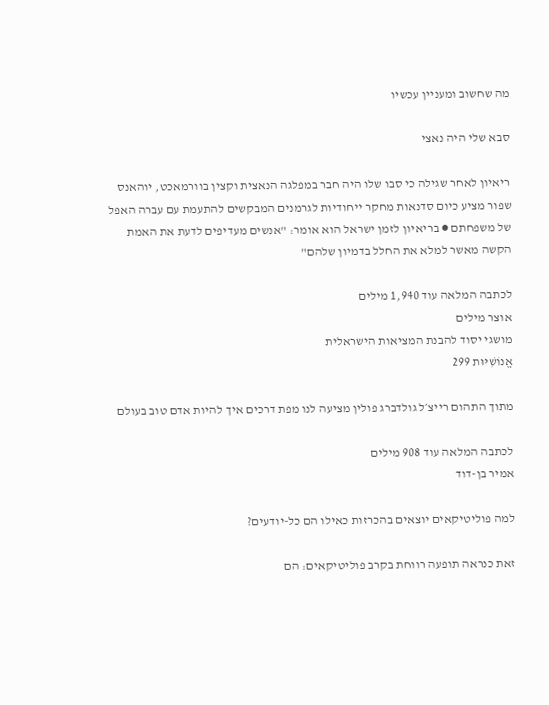מה שחשוב ומעניין עכשיו

סבא שלי היה נאצי

ריאיון לאחר שגילה כי סבו שלו היה חבר במפלגה הנאצית וקצין בוורמאכט, יוהאנס שפור מציע כיום סדנאות מחקר ייחודיות לגרמנים המבקשים להתעמת עם עברה האפל של משפחתם ● בריאיון לזמן ישראל הוא אומר: "אנשים מעדיפים לדעת את האמת הקשה מאשר למלא את החלל בדמיון שלהם"

לכתבה המלאה עוד 1,940 מילים
אוצר מילים
מושגי יסוד להבנת המציאות הישראלית
אֱנוֹשִׁיּוּת 299

מתוך התהום רייצ׳ל גולדברג פולין מציעה לנו מפת דרכים איך להיות אדם טוב בעולם

לכתבה המלאה עוד 908 מילים
אמיר בן-דוד

למה פוליטיקאים יוצאים בהכרזות כאילו הם כל-יודעים?

זאת כנראה תופעה רווחת בקרב פוליטיקאים: הם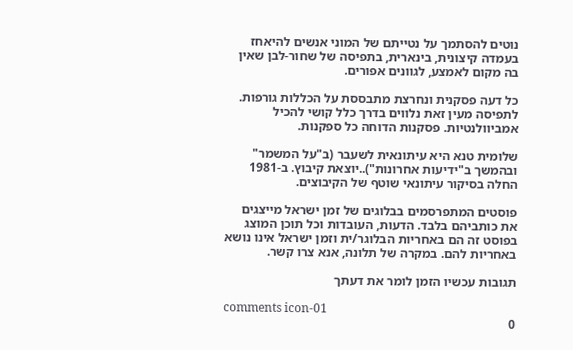נוטים להסתמך על נטייתם של המוני אנשים להיאחז בעמדה קיצונית, בינארית, בתפיסה של שחור-לבן שאין בה מקום לאמצע, לגוונים אפורים.

כל דעה פסקנית ונחרצת מתבססת על הכללות גורפות. לתפיסה מעין זאת נלווים בדרך כלל קושי להכיל אמביוולנטיות. פסקנות הדוחה כל ספקנות.

שלומית טנא היא עיתונאית לשעבר (ב"על המשמר" ובהמשך ב"ידיעות אחרונות")..יוצאת קיבוץ. ב-1981 החלה בסיקור עיתונאי שוטף של הקיבוצים.

פוסטים המתפרסמים בבלוגים של זמן ישראל מייצגים את כותביהם בלבד. הדעות, העובדות וכל תוכן המוצג בפוסט זה הם באחריות הבלוגר/ית וזמן ישראל אינו נושא באחריות להם. במקרה של תלונה, אנא צרו קשר.

תגובות עכשיו הזמן לומר את דעתך

comments icon-01
0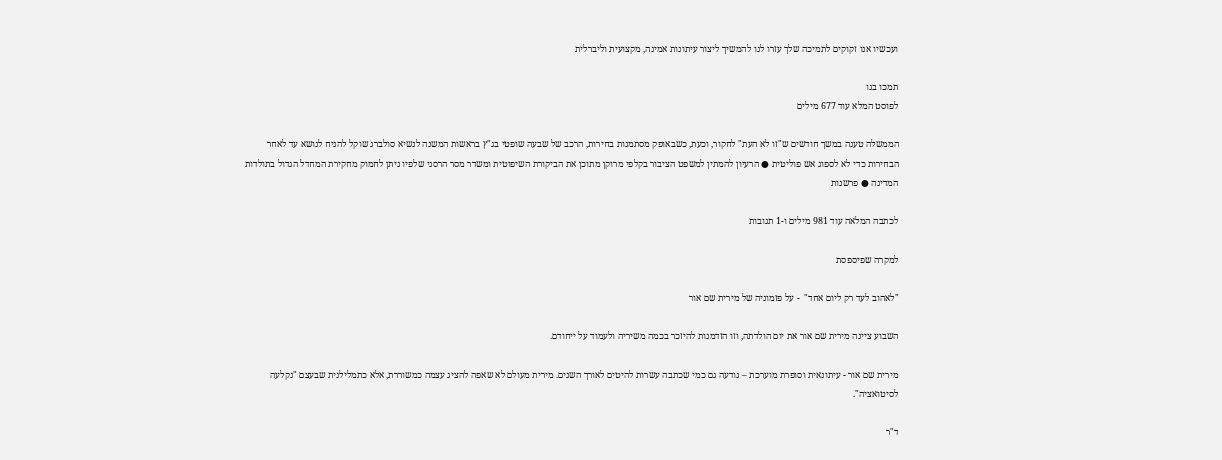ועכשיו אנו זקוקים לתמיכה שלך עזרו לנו להמשיך ליצור עיתונות אמינה, מקצועית וליברלית

תמכו בנו
לפוסט המלא עוד 677 מילים

הממשלה טענה במשך חודשים ש"זו לא העת" לחקור, וכעת, כשבאופק מסתמנות בחירות, הרכב של שבעה שופטי בג"ץ בראשות המשנה לנשיא סולברג שוקל להניח לנושא עד לאחר הבחירות כדי לא לספוג אש פוליטית ● הרעיון להמתין למשפט הציבור בקלפי מרוקן מתוכן את הביקורת השיפוטית ומשדר מסר הרסני שלפיו ניתן לחמוק מחקירת המחדל הגדול בתולדות המדינה ● פרשנות

לכתבה המלאה עוד 981 מילים ו-1 תגובות

למקרה שפיספסת

"לאהוב לעד רק ליום אחד"  - על פזמוניה של מירית שם אור

השבוע ציינה מירית שם אור את יום הולדתה, וזו הזדמנות להיזכר בכמה משיריה ולעמוד על ייחודם.

מירית שם אור - עיתונאית וסופרת מוערכת – נודעה גם כמי שכתבה עשרות להיטים לאורך השנים. מירית מעולם לא שאפה להציג עצמה כמשוררת, אלא כתמלילנית שבעצם "נקלעה לסיטואציה".

ד"ר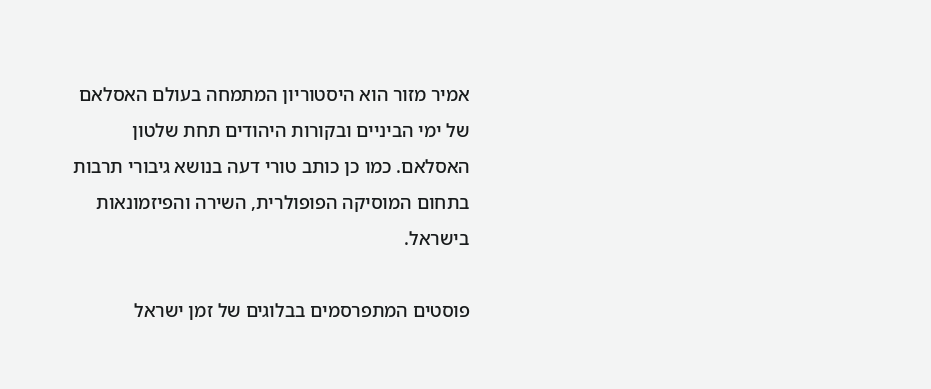אמיר מזור הוא היסטוריון המתמחה בעולם האסלאם של ימי הביניים ובקורות היהודים תחת שלטון האסלאם. כמו כן כותב טורי דעה בנושא גיבורי תרבות בתחום המוסיקה הפופולרית, השירה והפיזמונאות בישראל.

פוסטים המתפרסמים בבלוגים של זמן ישראל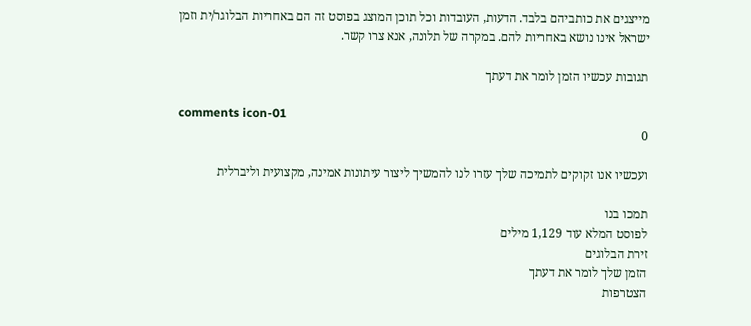מייצגים את כותביהם בלבד. הדעות, העובדות וכל תוכן המוצג בפוסט זה הם באחריות הבלוגר/ית וזמן ישראל אינו נושא באחריות להם. במקרה של תלונה, אנא צרו קשר.

תגובות עכשיו הזמן לומר את דעתך

comments icon-01
0

ועכשיו אנו זקוקים לתמיכה שלך עזרו לנו להמשיך ליצור עיתונות אמינה, מקצועית וליברלית

תמכו בנו
לפוסט המלא עוד 1,129 מילים
זירת הבלוגים
הזמן שלך לומר את דעתך
הצטרפות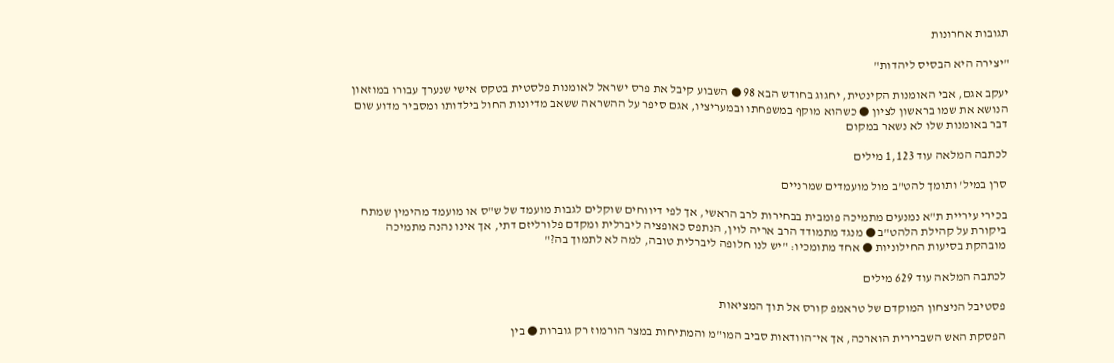תגובות אחרונות

"יצירה היא הבסיס ליהדות"

יעקב אגם, אבי האומנות הקינטית, יחגוג בחודש הבא 98 ● השבוע קיבל את פרס ישראל לאומנות פלסטית בטקס אישי שנערך עבורו במוזאון הנושא את שמו בראשון לציון ● כשהוא מוקף במשפחתו ובמעריציו, אגם סיפר על ההשראה ששאב מדיונות החול בילדותו ומסביר מדוע שום דבר באומנות שלו לא נשאר במקום

לכתבה המלאה עוד 1,123 מילים

סרן במיל' ותומך להט"ב מול מועמדים שמרניים

בכירי עיריית ת"א נמנעים מתמיכה פומבית בבחירות לרב הראשי, אך לפי דיווחים שוקלים לגבות מועמד של ש"ס או מועמד מהימין שמתח ביקורת על קהילת הלהט"ב ● מנגד מתמודד הרב אריה לוין, הנתפס כאופציה ליברלית ומקדם פלורליזם דתי, אך אינו נהנה מתמיכה מובהקת בסיעות החילוניות ● אחד מתומכיו: "יש לנו חלופה ליברלית טובה, למה לא לתמוך בה?"

לכתבה המלאה עוד 629 מילים

פסטיבל הניצחון המוקדם של טראמפ קורס אל תוך המציאות

הפסקת האש השברירית הוארכה, אך אי־הוודאות סביב המו"מ והמתיחות במצר הורמוז רק גוברות ● בין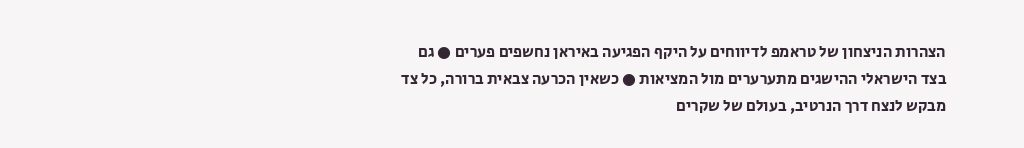הצהרות הניצחון של טראמפ לדיווחים על היקף הפגיעה באיראן נחשפים פערים ● גם בצד הישראלי ההישגים מתערערים מול המציאות ● כשאין הכרעה צבאית ברורה, כל צד מבקש לנצח דרך הנרטיב, בעולם של שקרים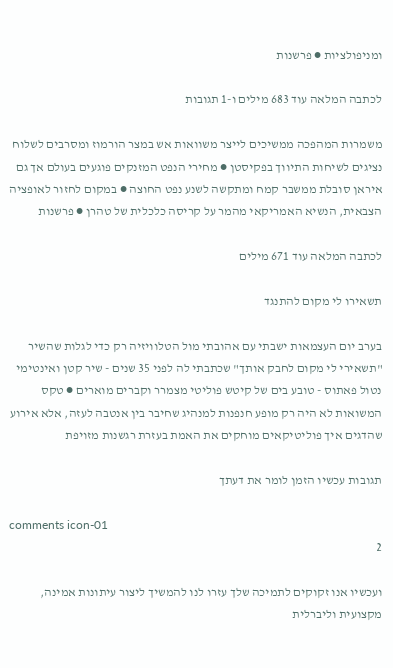ומניפולציות ● פרשנות

לכתבה המלאה עוד 683 מילים ו-1 תגובות

משמרות המהפכה ממשיכים לייצר משוואות אש במצר הורמוז ומסרבים לשלוח נציגים לשיחות התיווך בפקיסטן ● מחירי הנפט המזנקים פוגעים בעולם אך גם איראן סובלת ממשבר קמח ומתקשה לשנע נפט החוצה ● במקום לחזור לאופציה הצבאית, הנשיא האמריקאי מהמר על קריסה כלכלית של טהרן ● פרשנות

לכתבה המלאה עוד 671 מילים

תשאירו לי מקום להתנגד

בערב יום העצמאות ישבתי עם אהובתי מול הטלוויזיה רק כדי לגלות שהשיר "תשאירי לי מקום לחבק אותך" שכתבתי לה לפני 35 שנים - שיר קטן ואינטימי נטול פאתוס - טובע בים של קיטש פוליטי מצמרר וקברים מוארים ● טקס המשואות לא היה רק מופע חנפנות למנהיג שחיבר בין אנטבה לעזה, אלא אירוע שהדגים איך פוליטיקאים מוחקים את האמת בעזרת רגשנות מזויפת

תגובות עכשיו הזמן לומר את דעתך

comments icon-01
2

ועכשיו אנו זקוקים לתמיכה שלך עזרו לנו להמשיך ליצור עיתונות אמינה, מקצועית וליברלית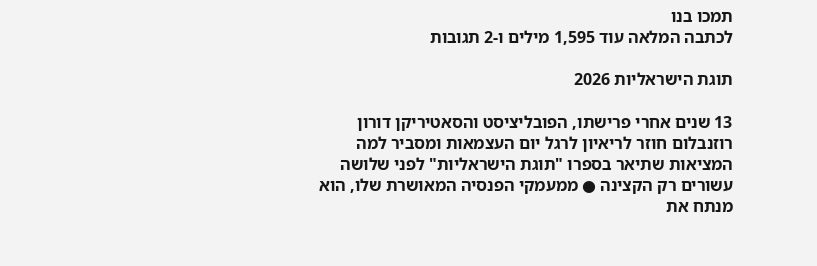תמכו בנו
לכתבה המלאה עוד 1,595 מילים ו-2 תגובות

תוגת הישראליות 2026

13 שנים אחרי פרישתו, הפובליציסט והסאטיריקן דורון רוזנבלום חוזר לריאיון לרגל יום העצמאות ומסביר למה המציאות שתיאר בספרו "תוגת הישראליות" לפני שלושה עשורים רק הקצינה ● ממעמקי הפנסיה המאושרת שלו, הוא מנתח את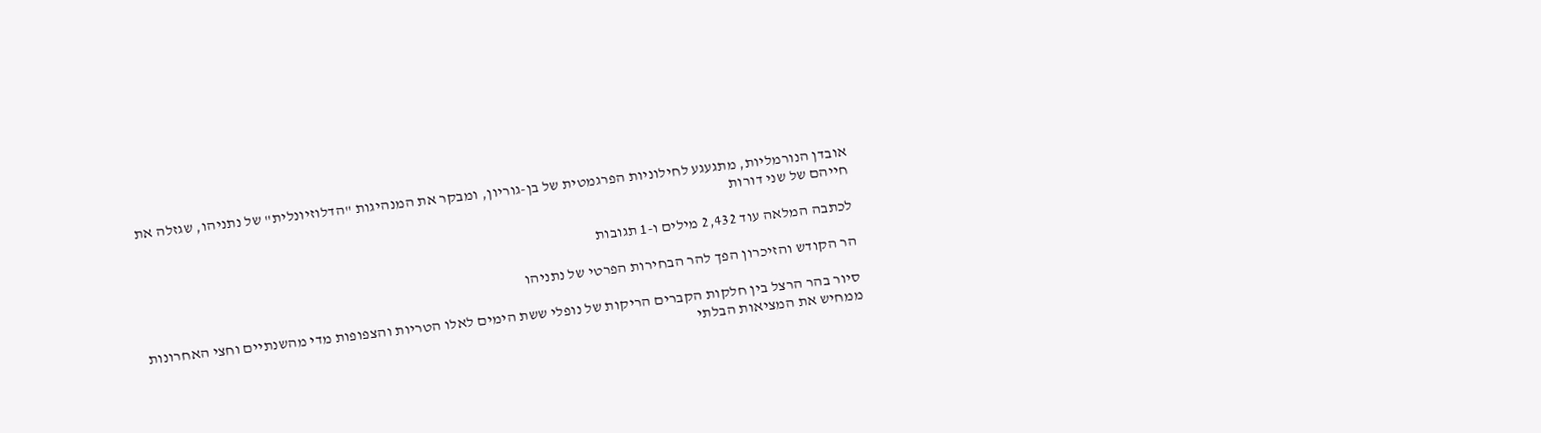אובדן הנורמליות, מתגעגע לחילוניות הפרגמטית של בן-גוריון, ומבקר את המנהיגות "הדלוזיונלית" של נתניהו, שגזלה את חייהם של שני דורות

לכתבה המלאה עוד 2,432 מילים ו-1 תגובות

הר הקודש והזיכרון הפך להר הבחירות הפרטי של נתניהו

סיור בהר הרצל בין חלקות הקברים הריקות של נופלי ששת הימים לאלו הטריות והצפופות מדי מהשנתיים וחצי האחרונות ממחיש את המציאות הבלתי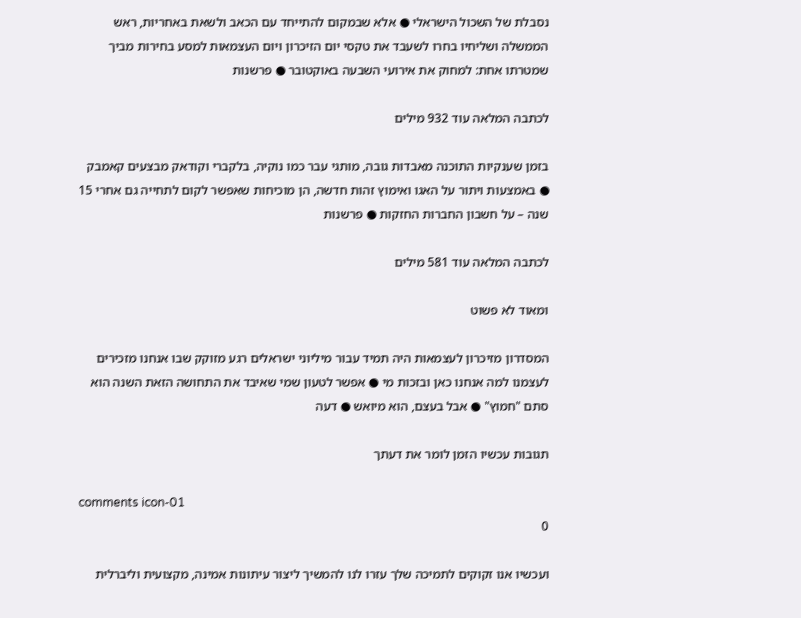נסבלת של השכול הישראלי ● אלא שבמקום להתייחד עם הכאב ולשאת באחריות, ראש הממשלה ושליחיו בחרו לשעבד את טקסי יום הזיכרון ויום העצמאות למסע בחירות מביך שמטרתו אחת: למחוק את אירועי השבעה באוקטובר ● פרשנות

לכתבה המלאה עוד 932 מילים

בזמן שענקיות התוכנה מאבדות גובה, מותגי עבר כמו נוקיה, בלקברי וקודאק מבצעים קאמבק ● באמצעות ויתור על האגו ואימוץ זהות חדשה, הן מוכיחות שאפשר לקום לתחייה גם אחרי 15 שנה – על חשבון החברות החזקות ● פרשנות

לכתבה המלאה עוד 581 מילים

ומאוד לא פשוט

המסדרון מזיכרון לעצמאות היה תמיד עבור מיליוני ישראלים רגע מזוקק שבו אנחנו מזכירים לעצמנו למה אנחנו כאן ובזכות מי ● אפשר לטעון שמי שאיבד את התחושה הזאת השנה הוא סתם "חמוץ" ● אבל בעצם, הוא מיואש ● דעה

תגובות עכשיו הזמן לומר את דעתך

comments icon-01
0

ועכשיו אנו זקוקים לתמיכה שלך עזרו לנו להמשיך ליצור עיתונות אמינה, מקצועית וליברלית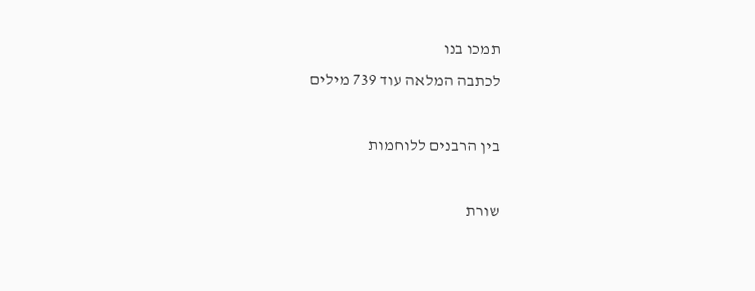תמכו בנו
לכתבה המלאה עוד 739 מילים

בין הרבנים ללוחמות

שורת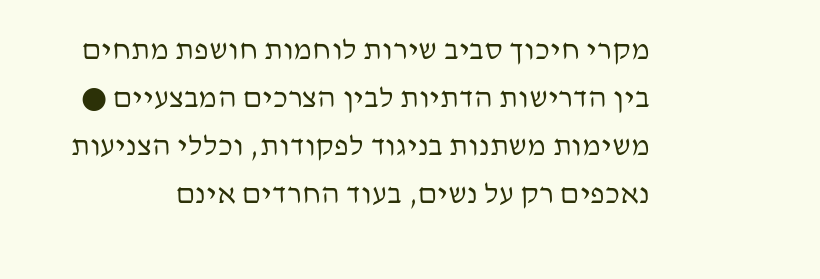מקרי חיכוך סביב שירות לוחמות חושפת מתחים בין הדרישות הדתיות לבין הצרכים המבצעיים ● משימות משתנות בניגוד לפקודות, וכללי הצניעות נאכפים רק על נשים, בעוד החרדים אינם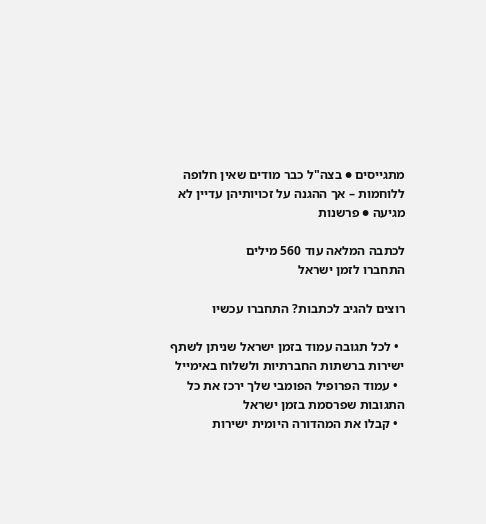מתגייסים ● בצה"ל כבר מודים שאין חלופה ללוחמות – אך ההגנה על זכויותיהן עדיין לא מגיעה ● פרשנות

לכתבה המלאה עוד 560 מילים
התחברו לזמן ישראל

רוצים להגיב לכתבות? התחברו עכשיו

  • לכל תגובה עמוד בזמן ישראל שניתן לשתף ישירות ברשתות החברתיות ולשלוח באימייל
  • עמוד הפרופיל הפומבי שלך ירכז את כל התגובות שפרסמת בזמן ישראל
  • קבלו את המהדורה היומית ישירות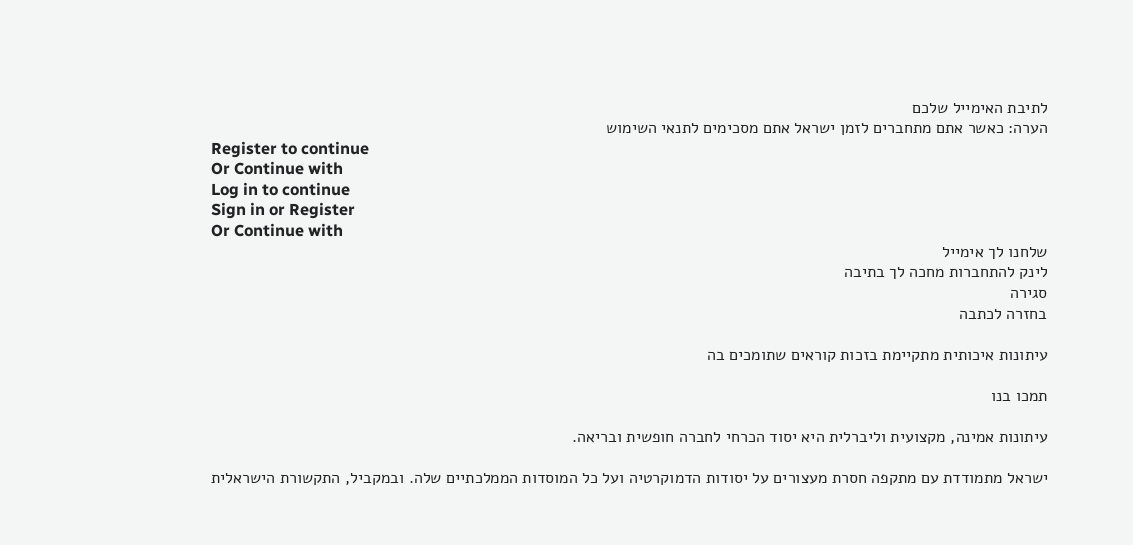לתיבת האימייל שלכם
הערה: כאשר אתם מתחברים לזמן ישראל אתם מסכימים לתנאי השימוש
Register to continue
Or Continue with
Log in to continue
Sign in or Register
Or Continue with
שלחנו לך אימייל
לינק להתחברות מחכה לך בתיבה
סגירה
בחזרה לכתבה

עיתונות איכותית מתקיימת בזכות קוראים שתומכים בה

תמכו בנו

עיתונות אמינה, מקצועית וליברלית היא יסוד הכרחי לחברה חופשית ובריאה.

ישראל מתמודדת עם מתקפה חסרת מעצורים על יסודות הדמוקרטיה ועל כל המוסדות הממלכתיים שלה. ובמקביל, התקשורת הישראלית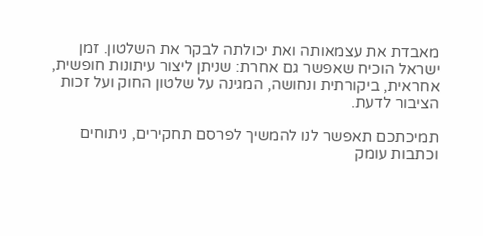מאבדת את עצמאותה ואת יכולתה לבקר את השלטון. זמן ישראל הוכיח שאפשר גם אחרת: שניתן ליצור עיתונות חופשית, אחראית, ביקורתית ונחושה, המגינה על שלטון החוק ועל זכות הציבור לדעת.

תמיכתכם תאפשר לנו להמשיך לפרסם תחקירים, ניתוחים וכתבות עומק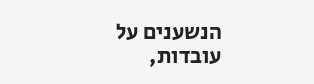הנשענים על עובדות,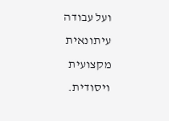ועל עבודה עיתונאית מקצועית ויסודית.